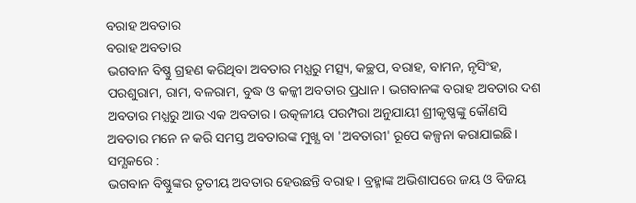ବରାହ ଅବତାର
ବରାହ ଅବତାର
ଭଗବାନ ବିଷ୍ଣୁ ଗ୍ରହଣ କରିଥିବା ଅବତାର ମଧ୍ଯରୁ ମତ୍ସ୍ୟ, କଚ୍ଛପ, ବରାହ, ବାମନ, ନୃସିଂହ, ପରଶୁରାମ, ରାମ, ବଳରାମ, ବୁଦ୍ଧ ଓ କଳ୍କୀ ଅବତାର ପ୍ରଧାନ। ଭଗବାନଙ୍କ ବରାହ ଅବତାର ଦଶ ଅବତାର ମଧ୍ଯରୁ ଆଉ ଏକ ଅବତାର। ଉତ୍କଳୀୟ ପରମ୍ପରା ଅନୁଯାୟୀ ଶ୍ରୀକୃଷ୍ଣଙ୍କୁ କୌଣସି ଅବତାର ମନେ ନ କରି ସମସ୍ତ ଅବତାରଙ୍କ ମୁଖ୍ଯ ବା 'ଅବତାରୀ' ରୂପେ କଳ୍ପନା କରାଯାଇଛି।
ସମ୍ଯକରେ :
ଭଗବାନ ବିଷ୍ଣୁଙ୍କର ତୃତୀୟ ଅବତାର ହେଉଛନ୍ତି ବରାହ। ବ୍ରହ୍ମାଙ୍କ ଅଭିଶାପରେ ଜୟ ଓ ବିଜୟ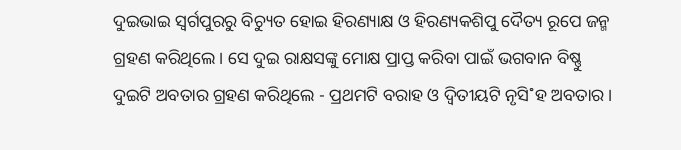ଦୁଇଭାଇ ସ୍ବର୍ଗପୁରରୁ ବିଚ୍ୟୁତ ହୋଇ ହିରଣ୍ୟାକ୍ଷ ଓ ହିରଣ୍ୟକଶିପୁ ଦୈତ୍ୟ ରୂପେ ଜନ୍ମ ଗ୍ରହଣ କରିଥିଲେ। ସେ ଦୁଇ ରାକ୍ଷସଙ୍କୁ ମୋକ୍ଷ ପ୍ରାପ୍ତ କରିବା ପାଇଁ ଭଗବାନ ବିଷ୍ଣୁ ଦୁଇଟି ଅବତାର ଗ୍ରହଣ କରିଥିଲେ - ପ୍ରଥମଟି ବରାହ ଓ ଦ୍ବିତୀୟଟି ନୃସି˚ହ ଅବତାର।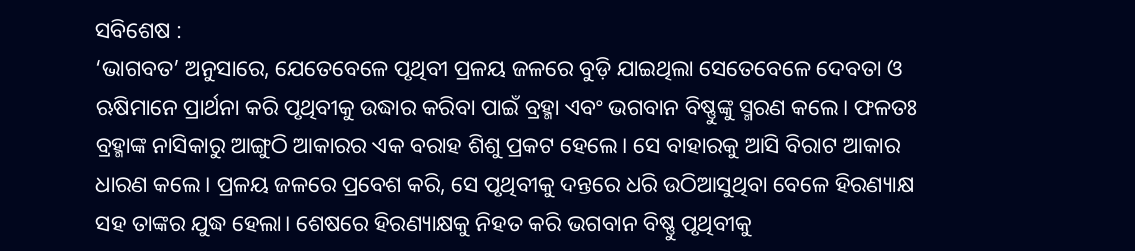ସବିଶେଷ :
‘ଭାଗବତ’ ଅନୁସାରେ, ଯେତେବେଳେ ପୃଥିବୀ ପ୍ରଳୟ ଜଳରେ ବୁଡ଼ି ଯାଇଥିଲା ସେତେବେଳେ ଦେବତା ଓ ଋଷିମାନେ ପ୍ରାର୍ଥନା କରି ପୃଥିବୀକୁ ଉଦ୍ଧାର କରିବା ପାଇଁ ବ୍ରହ୍ମା ଏବଂ ଭଗବାନ ବିଷ୍ଣୁଙ୍କୁ ସ୍ମରଣ କଲେ। ଫଳତଃ ବ୍ରହ୍ମାଙ୍କ ନାସିକାରୁ ଆଙ୍ଗୁଠି ଆକାରର ଏକ ବରାହ ଶିଶୁ ପ୍ରକଟ ହେଲେ। ସେ ବାହାରକୁ ଆସି ବିରାଟ ଆକାର ଧାରଣ କଲେ। ପ୍ରଳୟ ଜଳରେ ପ୍ରବେଶ କରି, ସେ ପୃଥିବୀକୁ ଦନ୍ତରେ ଧରି ଉଠିଆସୁଥିବା ବେଳେ ହିରଣ୍ୟାକ୍ଷ ସହ ତାଙ୍କର ଯୁଦ୍ଧ ହେଲା। ଶେଷରେ ହିରଣ୍ୟାକ୍ଷକୁ ନିହତ କରି ଭଗବାନ ବିଷ୍ଣୁ ପୃଥିବୀକୁ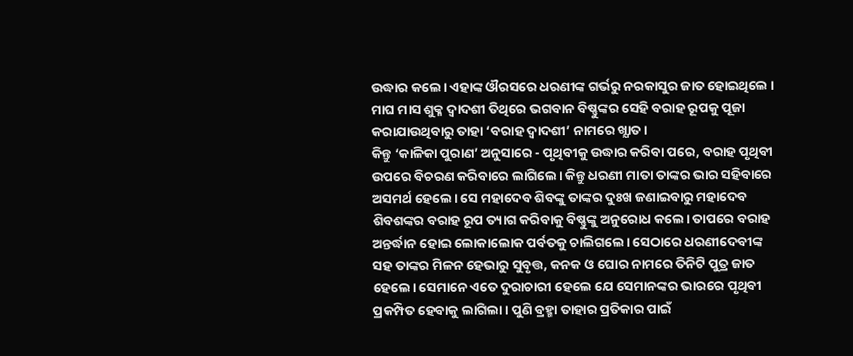ଉଦ୍ଧାର କଲେ। ଏହାଙ୍କ ଔରସରେ ଧରଣୀଙ୍କ ଗର୍ଭରୁ ନରକାସୁର ଜାତ ହୋଇଥିଲେ ।
ମାଘ ମାସ ଶୁକ୍ଳ ଦ୍ବାଦଶୀ ତିଥିରେ ଭଗବାନ ବିଷ୍ଣୁଙ୍କର ସେହି ବରାହ ରୂପକୁ ପୂଜା କରାଯାଉଥିବାରୁ ତାହା ‘ବରାହ ଦ୍ବାଦଶୀ’ ନାମରେ ଖ୍ଯାତ।
କିନ୍ତୁ ‘କାଳିକା ପୁରାଣ’ ଅନୁସାରେ - ପୃଥିବୀକୁ ଉଦ୍ଧାର କରିବା ପରେ, ବରାହ ପୃଥିବୀ ଉପରେ ବିଚରଣ କରିବାରେ ଲାଗିଲେ। କିନ୍ତୁ ଧରଣୀ ମାତା ତାଙ୍କର ଭାର ସହିବାରେ ଅସମର୍ଥ ହେଲେ। ସେ ମହାଦେବ ଶିବଙ୍କୁ ତାଙ୍କର ଦୁଃଖ ଜଣାଇବାରୁ ମହାଦେବ ଶିବଶଙ୍କର ବରାହ ରୂପ ତ୍ୟାଗ କରିବାକୁ ବିଷ୍ଣୁଙ୍କୁ ଅନୁରୋଧ କଲେ। ତାପରେ ବରାହ ଅନ୍ତର୍ଦ୍ଧାନ ହୋଇ ଲୋକାଲୋକ ପର୍ବତକୁ ଚାଲିଗଲେ। ସେଠାରେ ଧରଣୀଦେବୀଙ୍କ ସହ ତାଙ୍କର ମିଳନ ହେଭାରୁ ସୁବୃତ୍ତ, କନକ ଓ ଘୋର ନାମରେ ତିନିଟି ପୁତ୍ର ଜାତ ହେଲେ। ସେମାନେ ଏତେ ଦୁରାଚାରୀ ହେଲେ ଯେ ସେମାନଙ୍କର ଭାରରେ ପୃଥିବୀ ପ୍ରକମ୍ପିତ ହେବାକୁ ଲାଗିଲା। ପୁଣି ବ୍ରହ୍ମା ତାହାର ପ୍ରତିକାର ପାଇଁ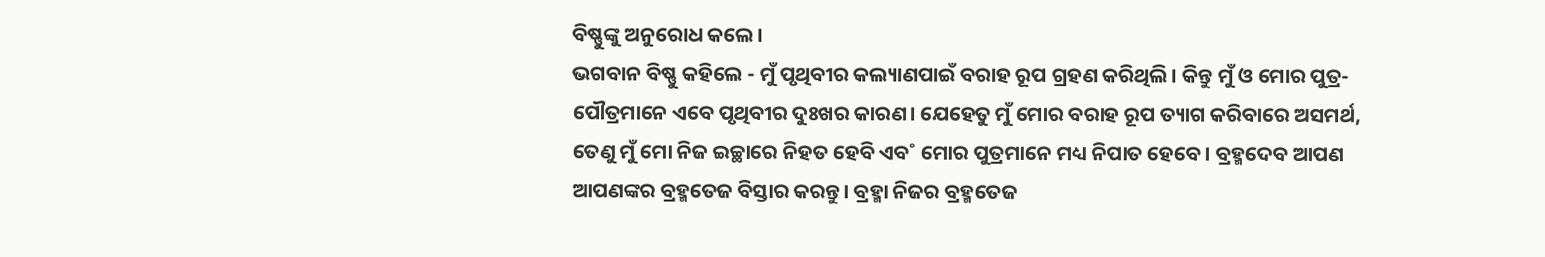ବିଷ୍ଣୁଙ୍କୁ ଅନୁରୋଧ କଲେ।
ଭଗବାନ ବିଷ୍ଣୁ କହିଲେ - ମୁଁ ପୃଥିବୀର କଲ୍ୟାଣପାଇଁ ବରାହ ରୂପ ଗ୍ରହଣ କରିଥିଲି। କିନ୍ତୁ ମୁଁ ଓ ମୋର ପୁତ୍ର-ପୌତ୍ରମାନେ ଏବେ ପୃଥିବୀର ଦୁଃଖର କାରଣ। ଯେହେତୁ ମୁଁ ମୋର ବରାହ ରୂପ ତ୍ୟାଗ କରିବାରେ ଅସମର୍ଥ, ତେଣୁ ମୁଁ ମୋ ନିଜ ଇଚ୍ଛାରେ ନିହତ ହେବି ଏବ˚ ମୋର ପୁତ୍ରମାନେ ମଧ୍ୟ ନିପାତ ହେବେ। ବ୍ରହ୍ମଦେବ ଆପଣ ଆପଣଙ୍କର ବ୍ରହ୍ମତେଜ ବିସ୍ତାର କରନ୍ତୁ। ବ୍ରହ୍ମା ନିଜର ବ୍ରହ୍ମତେଜ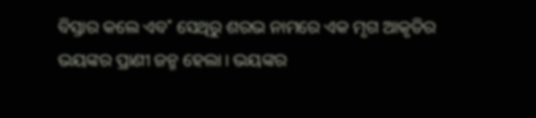ବିସ୍ତାର କଲେ ଏବ˚ ସେଥିରୁ ଶରଭ ନାମରେ ଏକ ମୃଗ ଆକୃତିର ଭୟଙ୍କର ପ୍ରାଣୀ ଜନ୍ମ ହେଲା। ଭୟଙ୍କର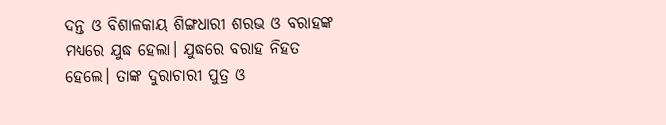ଦନ୍ତ ଓ ବିଶାଳକାୟ ଶିଙ୍ଗଧାରୀ ଶରଭ ଓ ବରାହଙ୍କ ମଧ୍ଯରେ ଯୁଦ୍ଧ ହେଲା। ଯୁଦ୍ଧରେ ବରାହ ନିହତ ହେଲେ। ତାଙ୍କ ଦୁରାଚାରୀ ପୁତ୍ର ଓ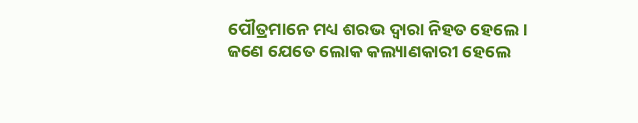ପୌତ୍ରମାନେ ମଧ୍ୟ ଶରଭ ଦ୍ବାରା ନିହତ ହେଲେ।
ଜଣେ ଯେତେ ଲୋକ କଲ୍ୟାଣକାରୀ ହେଲେ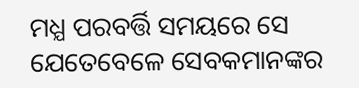ମଧ୍ଯ ପରବର୍ତ୍ତି ସମୟରେ ସେ ଯେତେବେଳେ ସେବକମାନଙ୍କର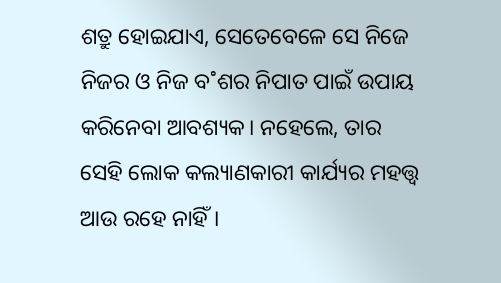ଶତ୍ରୁ ହୋଇଯାଏ, ସେତେବେଳେ ସେ ନିଜେ ନିଜର ଓ ନିଜ ବ˚ଶର ନିପାତ ପାଇଁ ଉପାୟ କରିନେବା ଆବଶ୍ୟକ। ନହେଲେ, ତାର ସେହି ଲୋକ କଲ୍ୟାଣକାରୀ କାର୍ଯ୍ୟର ମହତ୍ତ୍ବ ଆଉ ରହେ ନାହିଁ।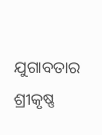ଯୁଗାବତାର ଶ୍ରୀକୃଷ୍ଣ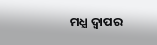ମଧ୍ଯ ଦ୍ବାପର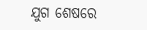ଯୁଗ ଶେଷରେ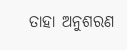ତାହା ଅନୁଶରଣ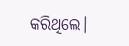କରିଥିଲେ।